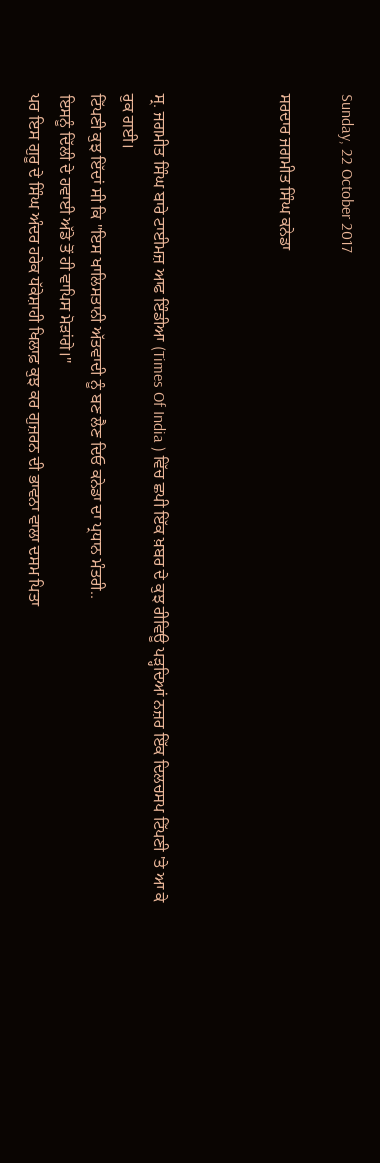Sunday, 22 October 2017

ਸਰਦਾਰ ਜਗਮੀਤ ਸਿੰਘ ਕਨੇਡਾ



ਸ੍ਰ. ਜਗਮੀਤ ਸਿੰਘ ਬਾਰੇ ਟਾਈਮਜ਼ ਆਫ ਇੰਡੀਆ (Times Of India ) ਵਿੱਚ ਛਪੀ ਇੱਕ ਖ਼ਬਰ ਦੇ ਕੁਝ ਰੀਵਿਊ ਪੜ੍ਹਦਿਆਂ ਨਜ਼ਰ ਇੱਕ ਦਿਲਚਸਪ ਟਿੱਪਣੀ 'ਤੇ ਆ ਕੇ ਰੁਕ ਗਈ।
ਟਿੱਪਣੀ ਕੁਝ ਇੱਦਾਂ ਸੀ ਕਿ "ਇਸ ਖਾਲਿਸਤਾਨੀ ਅੱਤਵਾਦੀ ਨੂੰ ਬਣ ਲੈਣ ਦਿਓ ਕਨੇਡਾ ਦਾ ਪ੍ਰਧਾਨ ਮੰਤਰੀ..
ਇਸਨੂੰ ਦਿੱਲੀ ਦੇ ਹਵਾਈ ਅੱਡੇ ਤੋਂ ਹੀ ਵਾਪਿਸ ਮੋੜਾਂਗੇ।"
ਪਰ ਇਸ ਗੁਰੂ ਦੇ ਸਿੰਘ ਅੰਦਰ ਹਰੇਕ ਧੱਕੇਸ਼ਾਹੀ ਖਿਲਾਫ਼ ਕੁਝ ਕਰ ਗੁਜ਼ਰਨ ਦੀ ਭਾਵਨਾ ਵਾਲਾ ਦਸਮ ਪਿਤਾ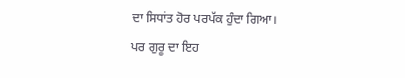ਦਾ ਸਿਧਾਂਤ ਹੋਰ ਪਰਪੱਕ ਹੁੰਦਾ ਗਿਆ।
ਪਰ ਗੁਰੂ ਦਾ ਇਹ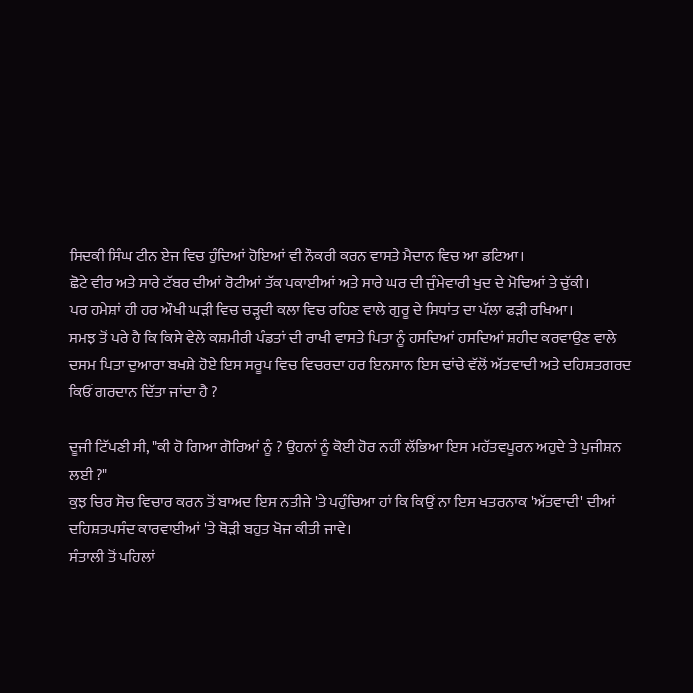ਸਿਦਕੀ ਸਿੰਘ ਟੀਨ ਏਜ ਵਿਚ ਹੁੰਦਿਆਂ ਹੋਇਆਂ ਵੀ ਨੌਕਰੀ ਕਰਨ ਵਾਸਤੇ ਮੈਦਾਨ ਵਿਚ ਆ ਡਟਿਆ।
ਛੋਟੇ ਵੀਰ ਅਤੇ ਸਾਰੇ ਟੱਬਰ ਦੀਆਂ ਰੋਟੀਆਂ ਤੱਕ ਪਕਾਈਆਂ ਅਤੇ ਸਾਰੇ ਘਰ ਦੀ ਜੁੰਮੇਵਾਰੀ ਖੁਦ ਦੇ ਮੋਢਿਆਂ ਤੇ ਚੁੱਕੀ।
ਪਰ ਹਮੇਸ਼ਾਂ ਹੀ ਹਰ ਔਖੀ ਘੜੀ ਵਿਚ ਚੜ੍ਹਦੀ ਕਲਾ ਵਿਚ ਰਹਿਣ ਵਾਲੇ ਗੁਰੂ ਦੇ ਸਿਧਾਂਤ ਦਾ ਪੱਲਾ ਫੜੀ ਰਖਿਆ।
ਸਮਝ ਤੋਂ ਪਰੇ ਹੈ ਕਿ ਕਿਸੇ ਵੇਲੇ ਕਸ਼ਮੀਰੀ ਪੰਡਤਾਂ ਦੀ ਰਾਖੀ ਵਾਸਤੇ ਪਿਤਾ ਨੂੰ ਹਸਦਿਆਂ ਹਸਦਿਆਂ ਸ਼ਹੀਦ ਕਰਵਾਉਣ ਵਾਲੇ ਦਸਮ ਪਿਤਾ ਦੁਆਰਾ ਬਖਸ਼ੇ ਹੋਏ ਇਸ ਸਰੂਪ ਵਿਚ ਵਿਚਰਦਾ ਹਰ ਇਨਸਾਨ ਇਸ ਢਾਂਚੇ ਵੱਲੋਂ ਅੱਤਵਾਦੀ ਅਤੇ ਦਹਿਸ਼ਤਗਰਦ ਕਿਓਂ ਗਰਦਾਨ ਦਿੱਤਾ ਜਾਂਦਾ ਹੈ ?

ਦੂਜੀ ਟਿੱਪਣੀ ਸੀ, "ਕੀ ਹੋ ਗਿਆ ਗੋਰਿਆਂ ਨੂੰ ? ਉਹਨਾਂ ਨੂੰ ਕੋਈ ਹੋਰ ਨਹੀਂ ਲੱਭਿਆ ਇਸ ਮਹੱਤਵਪੂਰਨ ਅਹੁਦੇ ਤੇ ਪੁਜੀਸ਼ਨ ਲਈ ?"
ਕੁਝ ਚਿਰ ਸੋਚ ਵਿਚਾਰ ਕਰਨ ਤੋਂ ਬਾਅਦ ਇਸ ਨਤੀਜੇ 'ਤੇ ਪਹੁੰਚਿਆ ਹਾਂ ਕਿ ਕਿਉਂ ਨਾ ਇਸ ਖਤਰਨਾਕ 'ਅੱਤਵਾਦੀ' ਦੀਆਂ ਦਹਿਸ਼ਤਪਸੰਦ ਕਾਰਵਾਈਆਂ 'ਤੇ ਥੋੜੀ ਬਹੁਤ ਖੋਜ ਕੀਤੀ ਜਾਵੇ।
ਸੰਤਾਲੀ ਤੋਂ ਪਹਿਲਾਂ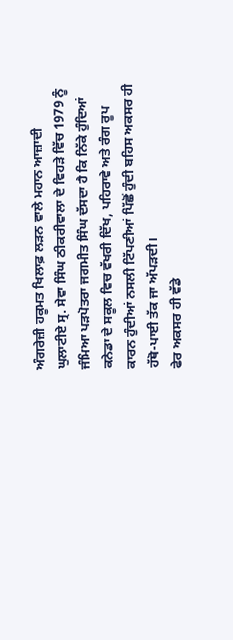ਅੰਗਰੇਜ਼ੀ ਹਕੂਮਤ ਖਿਲਾਫ਼ ਲੜਨ ਵਾਲੇ ਮਹਾਨ ਆਜ਼ਾਦੀ ਘੁਲਾਟੀਏ ਸ੍ਰ. ਸੇਵਾ ਸਿੰਘ ਠੀਕਰੀਵਾਲਾ ਦੇ ਵਿਹੜੇ ਵਿੱਚ 1979 ਨੂੰ ਜੰਮਿਆ ਪੜਪੋਤਰਾ ਜਗਮੀਤ ਸਿੰਘ ਦੱਸਦਾ ਹੈ ਕਿ ਨਿੱਕੇ ਹੁੰਦਿਆਂ ਕਨੇਡਾ ਦੇ ਸਕੂਲ ਵਿਚ ਵੱਖਰੀ ਦਿੱਖ, ਪਹਿਰਾਵੇ ਅਤੇ ਰੰਗ ਰੂਪ ਕਾਰਨ ਹੁੰਦੀਆਂ ਨਸਲੀ ਟਿੱਪਣੀਆਂ ਪਿੱਛੋਂ ਹੁੰਦੀ ਬਹਿਸ ਅਕਸਰ ਹੀ ਹੱਥੋ-ਪਾਈ ਤੱਕ ਜਾ ਅੱਪੜਦੀ।
ਫੇਰ ਅਕਸਰ ਹੀ ਵੱਡੇ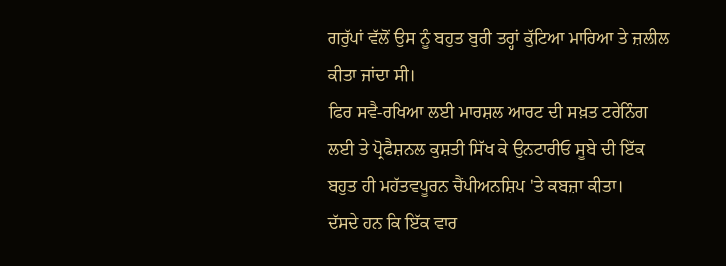ਗਰੁੱਪਾਂ ਵੱਲੋਂ ਉਸ ਨੂੰ ਬਹੁਤ ਬੁਰੀ ਤਰ੍ਹਾਂ ਕੁੱਟਿਆ ਮਾਰਿਆ ਤੇ ਜ਼ਲੀਲ ਕੀਤਾ ਜਾਂਦਾ ਸੀ।
ਫਿਰ ਸਵੈ-ਰਖਿਆ ਲਈ ਮਾਰਸ਼ਲ ਆਰਟ ਦੀ ਸਖ਼ਤ ਟਰੇਨਿੰਗ ਲਈ ਤੇ ਪ੍ਰੋਫੈਸ਼ਨਲ ਕੁਸ਼ਤੀ ਸਿੱਖ ਕੇ ਉਨਟਾਰੀਓ ਸੂਬੇ ਦੀ ਇੱਕ ਬਹੁਤ ਹੀ ਮਹੱਤਵਪੂਰਨ ਚੈਂਪੀਅਨਸ਼ਿਪ 'ਤੇ ਕਬਜ਼ਾ ਕੀਤਾ।
ਦੱਸਦੇ ਹਨ ਕਿ ਇੱਕ ਵਾਰ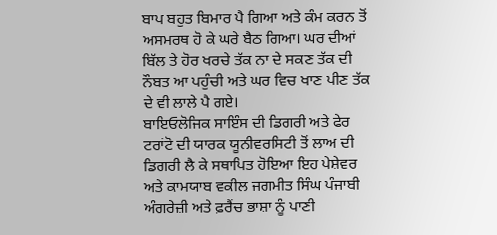ਬਾਪ ਬਹੁਤ ਬਿਮਾਰ ਪੈ ਗਿਆ ਅਤੇ ਕੰਮ ਕਰਨ ਤੋਂ ਅਸਮਰਥ ਹੋ ਕੇ ਘਰੇ ਬੈਠ ਗਿਆ। ਘਰ ਦੀਆਂ ਬਿੱਲ ਤੇ ਹੋਰ ਖਰਚੇ ਤੱਕ ਨਾ ਦੇ ਸਕਣ ਤੱਕ ਦੀ ਨੌਬਤ ਆ ਪਹੁੰਚੀ ਅਤੇ ਘਰ ਵਿਚ ਖਾਣ ਪੀਣ ਤੱਕ ਦੇ ਵੀ ਲਾਲੇ ਪੈ ਗਏ।
ਬਾਇਓਲੋਜਿਕ ਸਾਇੰਸ ਦੀ ਡਿਗਰੀ ਅਤੇ ਫੇਰ ਟਰਾਂਟੋ ਦੀ ਯਾਰਕ ਯੂਨੀਵਰਸਿਟੀ ਤੋਂ ਲਾਅ ਦੀ ਡਿਗਰੀ ਲੈ ਕੇ ਸਥਾਪਿਤ ਹੋਇਆ ਇਹ ਪੇਸ਼ੇਵਰ ਅਤੇ ਕਾਮਯਾਬ ਵਕੀਲ ਜਗਮੀਤ ਸਿੰਘ ਪੰਜਾਬੀ ਅੰਗਰੇਜ਼ੀ ਅਤੇ ਫ਼ਰੈਂਚ ਭਾਸ਼ਾ ਨੂੰ ਪਾਣੀ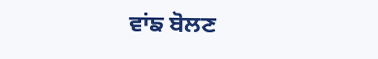ਵਾਂਙ ਬੋਲਣ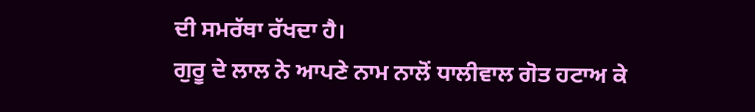ਦੀ ਸਮਰੱਥਾ ਰੱਖਦਾ ਹੈ।
ਗੁਰੂ ਦੇ ਲਾਲ ਨੇ ਆਪਣੇ ਨਾਮ ਨਾਲੋਂ ਧਾਲੀਵਾਲ ਗੋਤ ਹਟਾਅ ਕੇ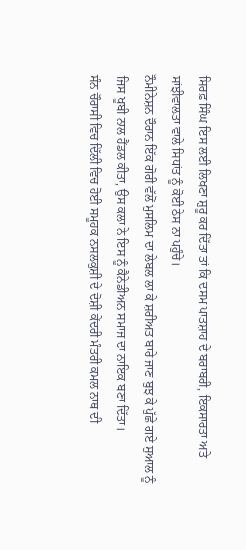ਸਿਰਫ਼ ਸਿੰਘ ਇਸ ਲਈ ਲਿਖਣਾ ਸ਼ੁਰੂ ਕਰ ਦਿੱਤਾ ਤਾਂ ਕਿ ਦਸਮ ਪਾਤਸ਼ਾਹ ਦੇ ਬਰਾਬਰੀ, ਇਕਸਾਰਤਾ ਅਤੇ ਸਾਂਝੀਵਾਲਤਾ ਵਾਲੇ ਸਿਧਾਂਤ ਨੂੰ ਕੋਈ ਠੇਸ ਨਾ ਪਹੁੰਚੇ।
ਨੌਮੀਨੇਸ਼ਨ ਦੌਰਾਨ ਇੱਕ ਗੋਰੀ ਵੱਲੋਂ ਮੁਸਲਿਮ ਦਾ ਲੇਬਲ ਲਾ ਕੇ ਸ਼ਰੀਅਤ ਬਾਰੇ ਜਾਣ ਬੁਝ ਕੇ ਪੁੱਛੇ ਗਏ ਸੁਆਲ ਨੂੰ ਜਿਸ ਖੂਬੀ ਨਾਲ ਹੈਂਡਲ ਕੀਤਾ, ਉਸ ਕਲਾ ਨੇ ਇਸ ਨੂੰ ਕੈਨੇਡੀਅਨ ਸਮਾਜ ਦਾ ਨਾਇਕ ਬਣਾ ਦਿੱਤਾ।
ਸੰਨ ਚੌਰਾਸੀ ਵਿਚ ਦਿੱਲੀ ਵਿਚ ਹੋਈ ਸਮੂਹਕ ਨਸਲਕੁਸ਼ੀ ਦੇ ਦੋਸ਼ੀ ਕੇਂਦਰੀ ਮੰਤਰੀ ਕਮਲ ਨਾਥ ਦੀ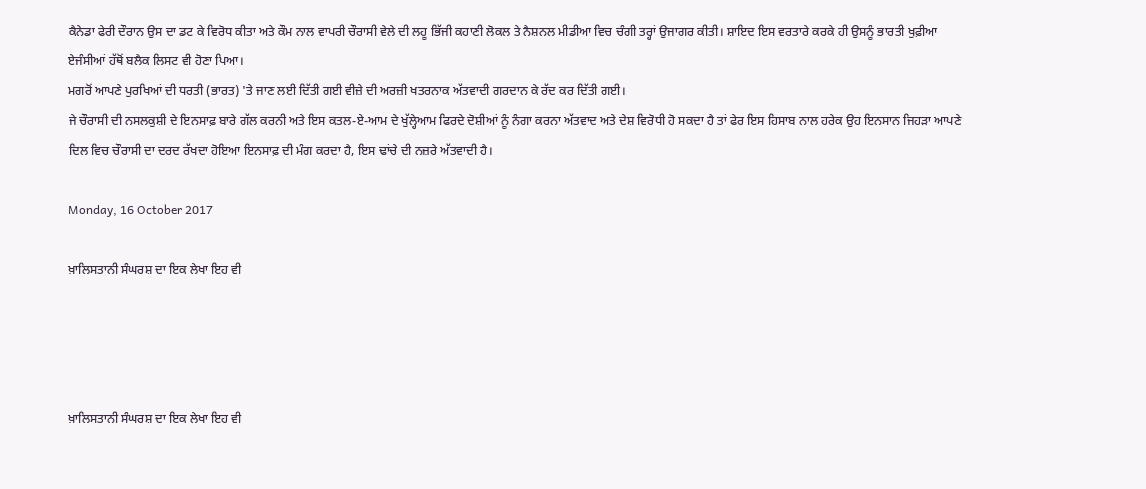ਕੈਨੇਡਾ ਫੇਰੀ ਦੌਰਾਨ ਉਸ ਦਾ ਡਟ ਕੇ ਵਿਰੋਧ ਕੀਤਾ ਅਤੇ ਕੌਮ ਨਾਲ ਵਾਪਰੀ ਚੌਰਾਸੀ ਵੇਲੇ ਦੀ ਲਹੂ ਭਿੱਜੀ ਕਹਾਣੀ ਲੋਕਲ ਤੇ ਨੈਸ਼ਨਲ ਮੀਡੀਆ ਵਿਚ ਚੰਗੀ ਤਰ੍ਹਾਂ ਉਜਾਗਰ ਕੀਤੀ। ਸ਼ਾਇਦ ਇਸ ਵਰਤਾਰੇ ਕਰਕੇ ਹੀ ਉਸਨੂੰ ਭਾਰਤੀ ਖੁਫ਼ੀਆ ਏਜੰਸੀਆਂ ਹੱਥੋਂ ਬਲੈਕ ਲਿਸਟ ਵੀ ਹੋਣਾ ਪਿਆ।
ਮਗਰੋਂ ਆਪਣੇ ਪੁਰਖਿਆਂ ਦੀ ਧਰਤੀ (ਭਾਰਤ) 'ਤੇ ਜਾਣ ਲਈ ਦਿੱਤੀ ਗਈ ਵੀਜ਼ੇ ਦੀ ਅਰਜ਼ੀ ਖਤਰਨਾਕ ਅੱਤਵਾਦੀ ਗਰਦਾਨ ਕੇ ਰੱਦ ਕਰ ਦਿੱਤੀ ਗਈ।
ਜੇ ਚੌਰਾਸੀ ਦੀ ਨਸਲਕੁਸ਼ੀ ਦੇ ਇਨਸਾਫ਼ ਬਾਰੇ ਗੱਲ ਕਰਨੀ ਅਤੇ ਇਸ ਕਤਲ-ਏ-ਆਮ ਦੇ ਖੁੱਲ੍ਹੇਆਮ ਫਿਰਦੇ ਦੋਸ਼ੀਆਂ ਨੂੰ ਨੰਗਾ ਕਰਨਾ ਅੱਤਵਾਦ ਅਤੇ ਦੇਸ਼ ਵਿਰੋਧੀ ਹੋ ਸਕਦਾ ਹੈ ਤਾਂ ਫੇਰ ਇਸ ਹਿਸਾਬ ਨਾਲ ਹਰੇਕ ਉਹ ਇਨਸਾਨ ਜਿਹੜਾ ਆਪਣੇ ਦਿਲ ਵਿਚ ਚੌਰਾਸੀ ਦਾ ਦਰਦ ਰੱਖਦਾ ਹੋਇਆ ਇਨਸਾਫ਼ ਦੀ ਮੰਗ ਕਰਦਾ ਹੈ, ਇਸ ਢਾਂਚੇ ਦੀ ਨਜ਼ਰੇ ਅੱਤਵਾਦੀ ਹੈ।

Monday, 16 October 2017

ਖ਼ਾਲਿਸਤਾਨੀ ਸੰਘਰਸ਼ ਦਾ ਇਕ ਲੇਖਾ ਇਹ ਵੀ




ਖ਼ਾਲਿਸਤਾਨੀ ਸੰਘਰਸ਼ ਦਾ ਇਕ ਲੇਖਾ ਇਹ ਵੀ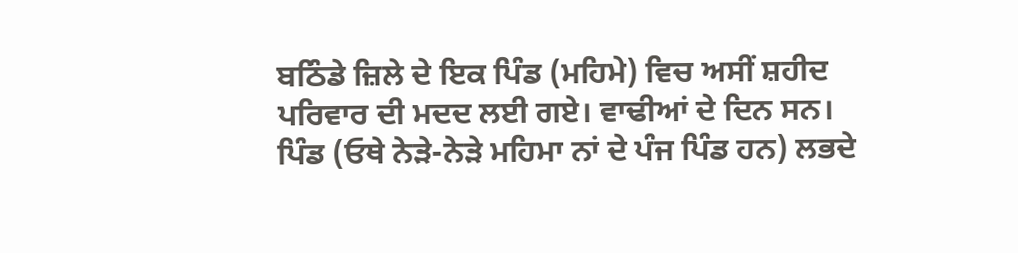ਬਠਿੰਡੇ ਜ਼ਿਲੇ ਦੇ ਇਕ ਪਿੰਡ (ਮਹਿਮੇ) ਵਿਚ ਅਸੀਂ ਸ਼ਹੀਦ ਪਰਿਵਾਰ ਦੀ ਮਦਦ ਲਈ ਗਏ। ਵਾਢੀਆਂ ਦੇ ਦਿਨ ਸਨ। ਪਿੰਡ (ਓਥੇ ਨੇੜੇ-ਨੇੜੇ ਮਹਿਮਾ ਨਾਂ ਦੇ ਪੰਜ ਪਿੰਡ ਹਨ) ਲਭਦੇ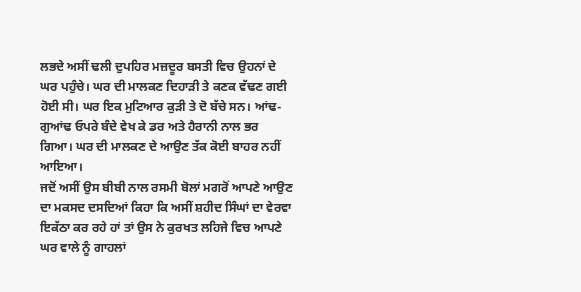ਲਭਦੇ ਅਸੀਂ ਢਲੀ ਦੁਪਹਿਰ ਮਜ਼ਦੂਰ ਬਸਤੀ ਵਿਚ ਉਹਨਾਂ ਦੇ ਘਰ ਪਹੁੰਚੇ। ਘਰ ਦੀ ਮਾਲਕਣ ਦਿਹਾੜੀ ਤੇ ਕਣਕ ਵੱਢਣ ਗਈ ਹੋਈ ਸੀ। ਘਰ ਇਕ ਮੁਟਿਆਰ ਕੁੜੀ ਤੇ ਦੋ ਬੱਚੇ ਸਨ। ਆਂਢ-ਗੁਆਂਢ ਓਪਰੇ ਬੰਦੇ ਵੇਖ ਕੇ ਡਰ ਅਤੇ ਹੈਰਾਨੀ ਨਾਲ ਭਰ ਗਿਆ। ਘਰ ਦੀ ਮਾਲਕਣ ਦੇ ਆਉਣ ਤੱਕ ਕੋਈ ਬਾਹਰ ਨਹੀਂ ਆਇਆ।
ਜਦੋਂ ਅਸੀਂ ਉਸ ਬੀਬੀ ਨਾਲ ਰਸਮੀ ਬੋਲਾਂ ਮਗਰੋਂ ਆਪਣੇ ਆਉਣ ਦਾ ਮਕਸਦ ਦਸਦਿਆਂ ਕਿਹਾ ਕਿ ਅਸੀਂ ਸ਼ਹੀਦ ਸਿੰਘਾਂ ਦਾ ਵੇਰਵਾ ਇਕੱਠਾ ਕਰ ਰਹੇ ਹਾਂ ਤਾਂ ਉਸ ਨੇ ਕੁਰਖਤ ਲਹਿਜੇ ਵਿਚ ਆਪਣੇ ਘਰ ਵਾਲੇ ਨੂੰ ਗਾਹਲਾਂ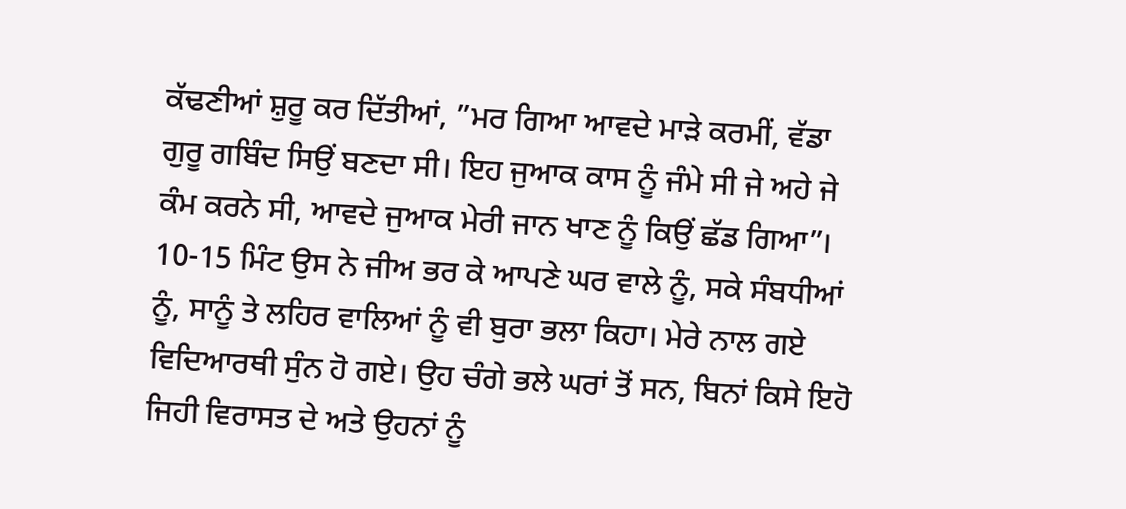ਕੱਢਣੀਆਂ ਸ਼ੁਰੂ ਕਰ ਦਿੱਤੀਆਂ, ”ਮਰ ਗਿਆ ਆਵਦੇ ਮਾੜੇ ਕਰਮੀਂ, ਵੱਡਾ ਗੁਰੂ ਗਬਿੰਦ ਸਿਉਂ ਬਣਦਾ ਸੀ। ਇਹ ਜੁਆਕ ਕਾਸ ਨੂੰ ਜੰਮੇ ਸੀ ਜੇ ਅਹੇ ਜੇ ਕੰਮ ਕਰਨੇ ਸੀ, ਆਵਦੇ ਜੁਆਕ ਮੇਰੀ ਜਾਨ ਖਾਣ ਨੂੰ ਕਿਉਂ ਛੱਡ ਗਿਆ”। 10-15 ਮਿੰਟ ਉਸ ਨੇ ਜੀਅ ਭਰ ਕੇ ਆਪਣੇ ਘਰ ਵਾਲੇ ਨੂੰ, ਸਕੇ ਸੰਬਧੀਆਂ ਨੂੰ, ਸਾਨੂੰ ਤੇ ਲਹਿਰ ਵਾਲਿਆਂ ਨੂੰ ਵੀ ਬੁਰਾ ਭਲਾ ਕਿਹਾ। ਮੇਰੇ ਨਾਲ ਗਏ ਵਿਦਿਆਰਥੀ ਸੁੰਨ ਹੋ ਗਏ। ਉਹ ਚੰਗੇ ਭਲੇ ਘਰਾਂ ਤੋਂ ਸਨ, ਬਿਨਾਂ ਕਿਸੇ ਇਹੋ ਜਿਹੀ ਵਿਰਾਸਤ ਦੇ ਅਤੇ ਉਹਨਾਂ ਨੂੰ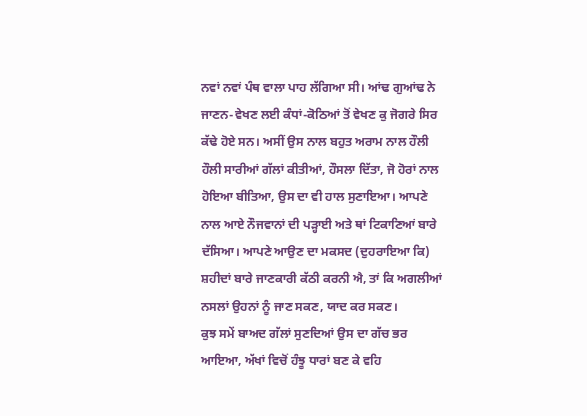ਨਵਾਂ ਨਵਾਂ ਪੰਥ ਵਾਲਾ ਪਾਹ ਲੱਗਿਆ ਸੀ। ਆਂਢ ਗੁਆਂਢ ਨੇ ਜਾਣਨ-ਵੇਖਣ ਲਈ ਕੰਧਾਂ-ਕੋਠਿਆਂ ਤੋਂ ਵੇਖਣ ਕੁ ਜੋਗਰੇ ਸਿਰ ਕੱਢੇ ਹੋਏ ਸਨ। ਅਸੀਂ ਉਸ ਨਾਲ ਬਹੁਤ ਅਰਾਮ ਨਾਲ ਹੌਲੀ ਹੌਲੀ ਸਾਰੀਆਂ ਗੱਲਾਂ ਕੀਤੀਆਂ, ਹੌਸਲਾ ਦਿੱਤਾ, ਜੋ ਹੋਰਾਂ ਨਾਲ ਹੋਇਆ ਬੀਤਿਆ, ਉਸ ਦਾ ਵੀ ਹਾਲ ਸੁਣਾਇਆ। ਆਪਣੇ ਨਾਲ ਆਏ ਨੌਜਵਾਨਾਂ ਦੀ ਪੜ੍ਹਾਈ ਅਤੇ ਥਾਂ ਟਿਕਾਣਿਆਂ ਬਾਰੇ ਦੱਸਿਆ। ਆਪਣੇ ਆਉਣ ਦਾ ਮਕਸਦ (ਦੁਹਰਾਇਆ ਕਿ) ਸ਼ਹੀਦਾਂ ਬਾਰੇ ਜਾਣਕਾਰੀ ਕੱਠੀ ਕਰਨੀ ਐ, ਤਾਂ ਕਿ ਅਗਲੀਆਂ ਨਸਲਾਂ ਉਹਨਾਂ ਨੂੰ ਜਾਣ ਸਕਣ, ਯਾਦ ਕਰ ਸਕਣ।
ਕੁਝ ਸਮੇਂ ਬਾਅਦ ਗੱਲਾਂ ਸੁਣਦਿਆਂ ਉਸ ਦਾ ਗੱਚ ਭਰ ਆਇਆ, ਅੱਖਾਂ ਵਿਚੋਂ ਹੰਝੂ ਧਾਰਾਂ ਬਣ ਕੇ ਵਹਿ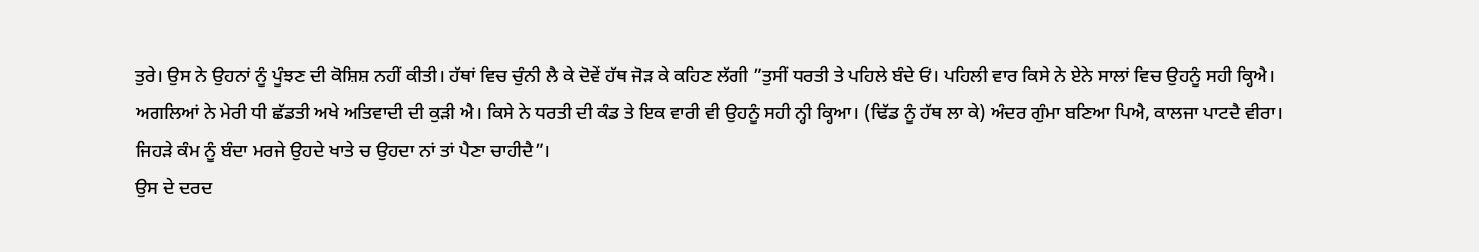ਤੁਰੇ। ਉਸ ਨੇ ਉਹਨਾਂ ਨੂੰ ਪੂੰਝਣ ਦੀ ਕੋਸ਼ਿਸ਼ ਨਹੀਂ ਕੀਤੀ। ਹੱਥਾਂ ਵਿਚ ਚੁੰਨੀ ਲੈ ਕੇ ਦੋਵੇਂ ਹੱਥ ਜੋੜ ਕੇ ਕਹਿਣ ਲੱਗੀ ”ਤੁਸੀਂ ਧਰਤੀ ਤੇ ਪਹਿਲੇ ਬੰਦੇ ਓਂ। ਪਹਿਲੀ ਵਾਰ ਕਿਸੇ ਨੇ ਏਨੇ ਸਾਲਾਂ ਵਿਚ ਉਹਨੂੰ ਸਹੀ ਕ੍ਹਿਐ। ਅਗਲਿਆਂ ਨੇ ਮੇਰੀ ਧੀ ਛੱਡਤੀ ਅਖੇ ਅਤਿਵਾਦੀ ਦੀ ਕੁੜੀ ਐ। ਕਿਸੇ ਨੇ ਧਰਤੀ ਦੀ ਕੰਡ ਤੇ ਇਕ ਵਾਰੀ ਵੀ ਉਹਨੂੰ ਸਹੀ ਨ੍ਹੀ ਕ੍ਹਿਆ। (ਢਿੱਡ ਨੂੰ ਹੱਥ ਲਾ ਕੇ) ਅੰਦਰ ਗੁੰਮਾ ਬਣਿਆ ਪਿਐ, ਕਾਲਜਾ ਪਾਟਦੈ ਵੀਰਾ। ਜਿਹੜੇ ਕੰਮ ਨੂੰ ਬੰਦਾ ਮਰਜੇ ਉਹਦੇ ਖਾਤੇ ਚ ਉਹਦਾ ਨਾਂ ਤਾਂ ਪੈਣਾ ਚਾਹੀਦੈ”।
ਉਸ ਦੇ ਦਰਦ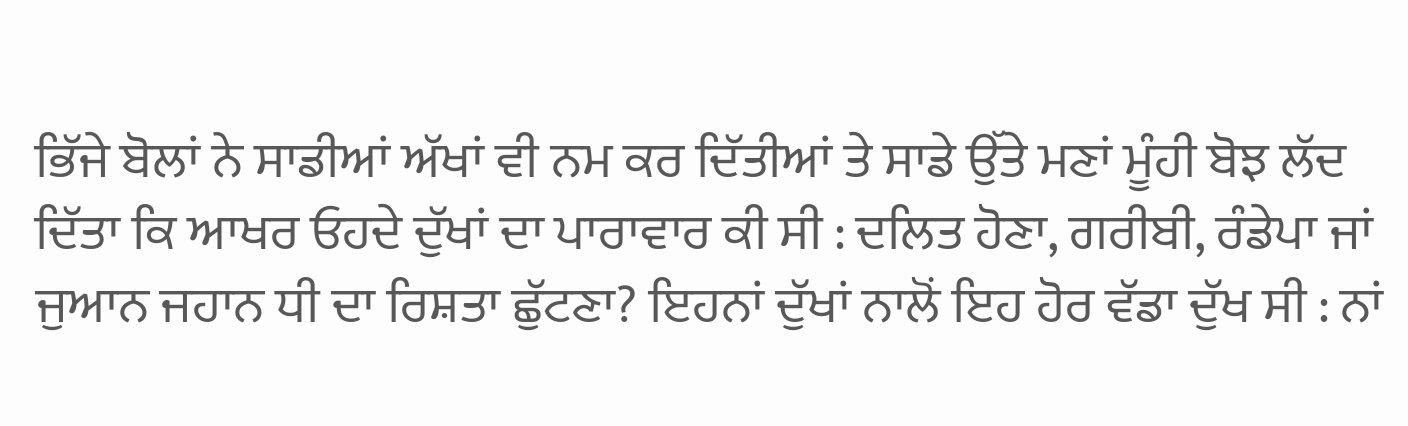ਭਿੱਜੇ ਬੋਲਾਂ ਨੇ ਸਾਡੀਆਂ ਅੱਖਾਂ ਵੀ ਨਮ ਕਰ ਦਿੱਤੀਆਂ ਤੇ ਸਾਡੇ ਉੱਤੇ ਮਣਾਂ ਮੂੰਹੀ ਬੋਝ ਲੱਦ ਦਿੱਤਾ ਕਿ ਆਖਰ ਓਹਦੇ ਦੁੱਖਾਂ ਦਾ ਪਾਰਾਵਾਰ ਕੀ ਸੀ : ਦਲਿਤ ਹੋਣਾ, ਗਰੀਬੀ, ਰੰਡੇਪਾ ਜਾਂ ਜੁਆਨ ਜਹਾਨ ਧੀ ਦਾ ਰਿਸ਼ਤਾ ਛੁੱਟਣਾ? ਇਹਨਾਂ ਦੁੱਖਾਂ ਨਾਲੋਂ ਇਹ ਹੋਰ ਵੱਡਾ ਦੁੱਖ ਸੀ : ਨਾਂ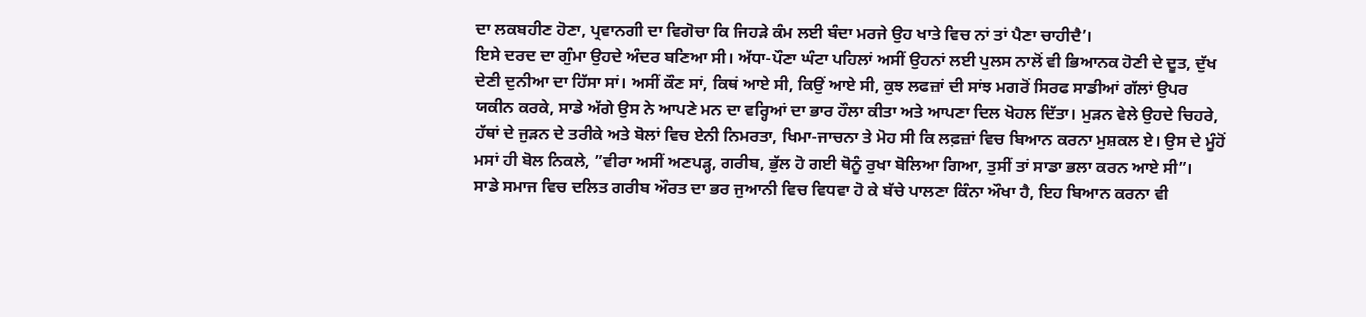ਦਾ ਲਕਬਹੀਣ ਹੋਣਾ, ਪ੍ਰਵਾਨਗੀ ਦਾ ਵਿਗੋਚਾ ਕਿ ਜਿਹੜੇ ਕੰਮ ਲਈ ਬੰਦਾ ਮਰਜੇ ਉਹ ਖਾਤੇ ਵਿਚ ਨਾਂ ਤਾਂ ਪੈਣਾ ਚਾਹੀਦੈ’।
ਇਸੇ ਦਰਦ ਦਾ ਗੁੰਮਾ ਉਹਦੇ ਅੰਦਰ ਬਣਿਆ ਸੀ। ਅੱਧਾ-ਪੌਣਾ ਘੰਟਾ ਪਹਿਲਾਂ ਅਸੀਂ ਉਹਨਾਂ ਲਈ ਪੁਲਸ ਨਾਲੋਂ ਵੀ ਭਿਆਨਕ ਹੋਣੀ ਦੇ ਦੂਤ, ਦੁੱਖ ਦੇਣੀ ਦੁਨੀਆ ਦਾ ਹਿੱਸਾ ਸਾਂ। ਅਸੀਂ ਕੌਣ ਸਾਂ, ਕਿਥਂ ਆਏ ਸੀ, ਕਿਉਂ ਆਏ ਸੀ, ਕੁਝ ਲਫਜ਼ਾਂ ਦੀ ਸਾਂਝ ਮਗਰੋਂ ਸਿਰਫ ਸਾਡੀਆਂ ਗੱਲਾਂ ਉਪਰ ਯਕੀਨ ਕਰਕੇ, ਸਾਡੇ ਅੱਗੇ ਉਸ ਨੇ ਆਪਣੇ ਮਨ ਦਾ ਵਰ੍ਹਿਆਂ ਦਾ ਭਾਰ ਹੌਲਾ ਕੀਤਾ ਅਤੇ ਆਪਣਾ ਦਿਲ ਖੋਹਲ ਦਿੱਤਾ। ਮੁੜਨ ਵੇਲੇ ਉਹਦੇ ਚਿਹਰੇ, ਹੱਥਾਂ ਦੇ ਜੁੜਨ ਦੇ ਤਰੀਕੇ ਅਤੇ ਬੋਲਾਂ ਵਿਚ ਏਨੀ ਨਿਮਰਤਾ, ਖਿਮਾ-ਜਾਚਨਾ ਤੇ ਮੋਹ ਸੀ ਕਿ ਲਫ਼ਜ਼ਾਂ ਵਿਚ ਬਿਆਨ ਕਰਨਾ ਮੁਸ਼ਕਲ ਏ। ਉਸ ਦੇ ਮੂੰਹੋਂ ਮਸਾਂ ਹੀ ਬੋਲ ਨਿਕਲੇ, ”ਵੀਰਾ ਅਸੀਂ ਅਣਪੜ੍ਹ, ਗਰੀਬ, ਭੁੱਲ ਹੋ ਗਈ ਥੋਨੂੰ ਰੁਖਾ ਬੋਲਿਆ ਗਿਆ, ਤੁਸੀਂ ਤਾਂ ਸਾਡਾ ਭਲਾ ਕਰਨ ਆਏ ਸੀ”।
ਸਾਡੇ ਸਮਾਜ ਵਿਚ ਦਲਿਤ ਗਰੀਬ ਔਰਤ ਦਾ ਭਰ ਜੁਆਨੀ ਵਿਚ ਵਿਧਵਾ ਹੋ ਕੇ ਬੱਚੇ ਪਾਲਣਾ ਕਿੰਨਾ ਔਖਾ ਹੈ, ਇਹ ਬਿਆਨ ਕਰਨਾ ਵੀ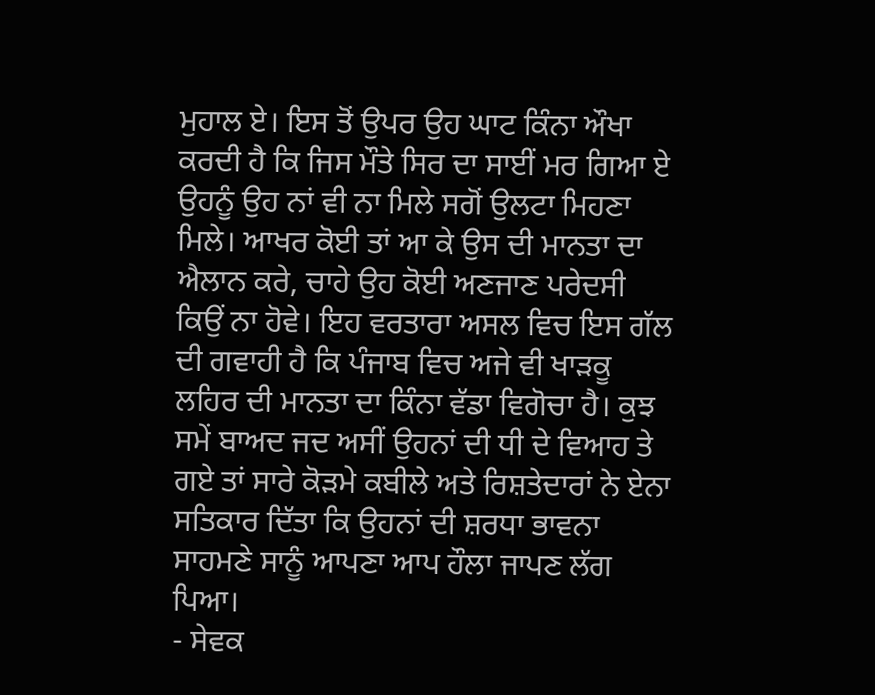ਮੁਹਾਲ ਏ। ਇਸ ਤੋਂ ਉਪਰ ਉਹ ਘਾਟ ਕਿੰਨਾ ਔਖਾ ਕਰਦੀ ਹੈ ਕਿ ਜਿਸ ਮੌਤੇ ਸਿਰ ਦਾ ਸਾਈਂ ਮਰ ਗਿਆ ਏ ਉਹਨੂੰ ਉਹ ਨਾਂ ਵੀ ਨਾ ਮਿਲੇ ਸਗੋਂ ਉਲਟਾ ਮਿਹਣਾ ਮਿਲੇ। ਆਖਰ ਕੋਈ ਤਾਂ ਆ ਕੇ ਉਸ ਦੀ ਮਾਨਤਾ ਦਾ ਐਲਾਨ ਕਰੇ, ਚਾਹੇ ਉਹ ਕੋਈ ਅਣਜਾਣ ਪਰੇਦਸੀ ਕਿਉਂ ਨਾ ਹੋਵੇ। ਇਹ ਵਰਤਾਰਾ ਅਸਲ ਵਿਚ ਇਸ ਗੱਲ ਦੀ ਗਵਾਹੀ ਹੈ ਕਿ ਪੰਜਾਬ ਵਿਚ ਅਜੇ ਵੀ ਖਾੜਕੂ ਲਹਿਰ ਦੀ ਮਾਨਤਾ ਦਾ ਕਿੰਨਾ ਵੱਡਾ ਵਿਗੋਚਾ ਹੈ। ਕੁਝ ਸਮੇਂ ਬਾਅਦ ਜਦ ਅਸੀਂ ਉਹਨਾਂ ਦੀ ਧੀ ਦੇ ਵਿਆਹ ਤੇ ਗਏ ਤਾਂ ਸਾਰੇ ਕੋੜਮੇ ਕਬੀਲੇ ਅਤੇ ਰਿਸ਼ਤੇਦਾਰਾਂ ਨੇ ਏਨਾ ਸਤਿਕਾਰ ਦਿੱਤਾ ਕਿ ਉਹਨਾਂ ਦੀ ਸ਼ਰਧਾ ਭਾਵਨਾ ਸਾਹਮਣੇ ਸਾਨੂੰ ਆਪਣਾ ਆਪ ਹੌਲਾ ਜਾਪਣ ਲੱਗ ਪਿਆ।
- ਸੇਵਕ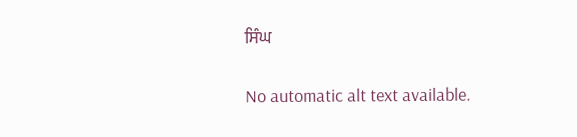ਸਿੰਘ


No automatic alt text available.